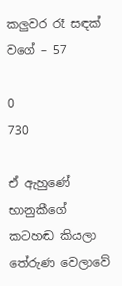කලුවර රෑ සඳක් වගේ – 57

0
730

ඒ ඇහුණේ භානුකීගේ කටහඬ කියලා තේරුණ වෙලාවේ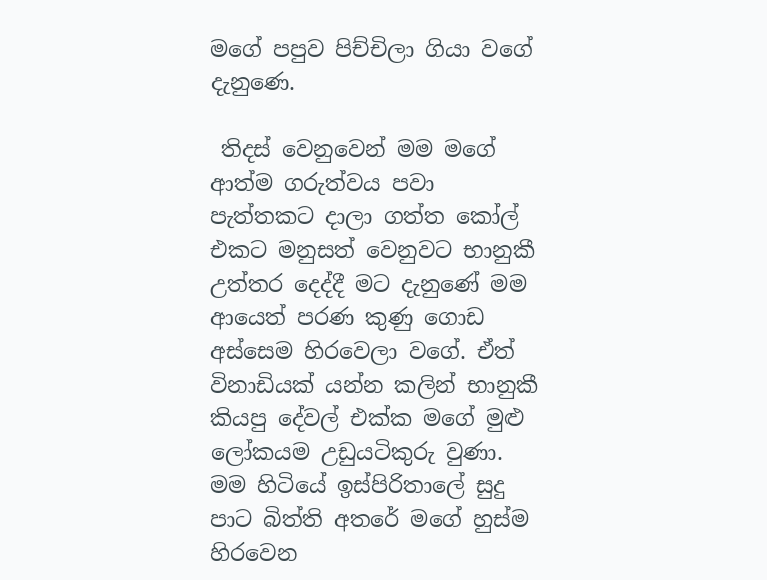මගේ පපුව පිච්චිලා ගියා වගේ දැනුණෙ.

 තිදස් වෙනුවෙන් මම මගේ ආත්ම ගරුත්වය පවා පැත්තකට දාලා ගත්ත කෝල් එකට මනුසත් වෙනුවට භානුකී උත්තර දෙද්දී මට දැනුණේ මම ආයෙත් පරණ කුණු ගොඩ අස්සෙම හිරවෙලා වගේ. ඒත් විනාඩියක් යන්න කලින් භානුකී කියපු දේවල් එක්ක මගේ මුළු ලෝකයම උඩුයටිකුරු වුණා. මම හිටියේ ඉස්පිරිතාලේ සුදු පාට බිත්ති අතරේ මගේ හුස්ම හිරවෙන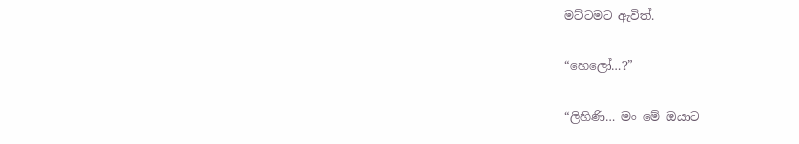මට්ටමට ඇවිත්.

“හෙලෝ…?”

“ලිහිණි… මං මේ ඔයාට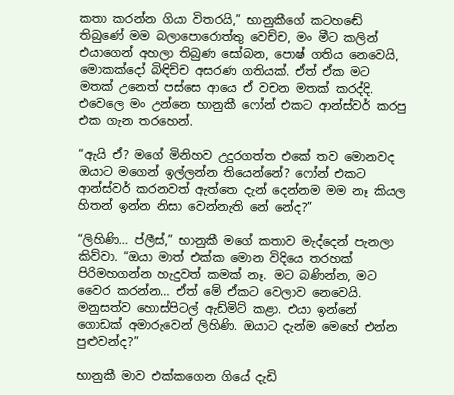කතා කරන්න ගියා විතරයි,” භානුකීගේ කටහඬේ තිබුණේ මම බලාපොරොත්තු වෙච්ච, මං මීට කලින් එයාගෙන් අහලා තිබුණ සෝබන, පොෂ් ගතිය නෙවෙයි, මොකක්දෝ බිඳිච්ච අසරණ ගතියක්. ඒත් ඒක මට මතක් උනෙත් පස්සෙ ආයෙ ඒ වචන මතක් කරද්දි. එවෙලෙ මං උන්නෙ භානුකී ෆෝන් එකට ආන්ස්වර් කරපු එක ගැන තරහෙන්.

“ඇයි ඒ? මගේ මිනිහව උදුරගත්ත එකේ තව මොනවද ඔයාට මගෙන් ඉල්ලන්න තියෙන්නේ? ෆෝන් එකට ආන්ස්වර් කරනවත් ඇත්තෙ දැන් දෙන්නම මම නෑ කියල හිතන් ඉන්න නිසා වෙන්නැති නේ නේද?”

“ලිහිණි… ප්ලීස්,” භානුකී මගේ කතාව මැද්දෙන් පැනලා කිව්වා. “ඔයා මාත් එක්ක මොන විදියෙ තරහක් පිරිමහගන්න හැදුවත් කමක් නෑ. මට බණින්න, මට වෛර කරන්න… ඒත් මේ ඒකට වෙලාව නෙවෙයි. මනුසත්ව හොස්පිටල් ඇඩ්මිට් කළා. එයා ඉන්නේ ගොඩක් අමාරුවෙන් ලිහිණි. ඔයාට දැන්ම මෙහේ එන්න පුළුවන්ද?”

භානුකී මාව එක්කගෙන ගියේ දැඩි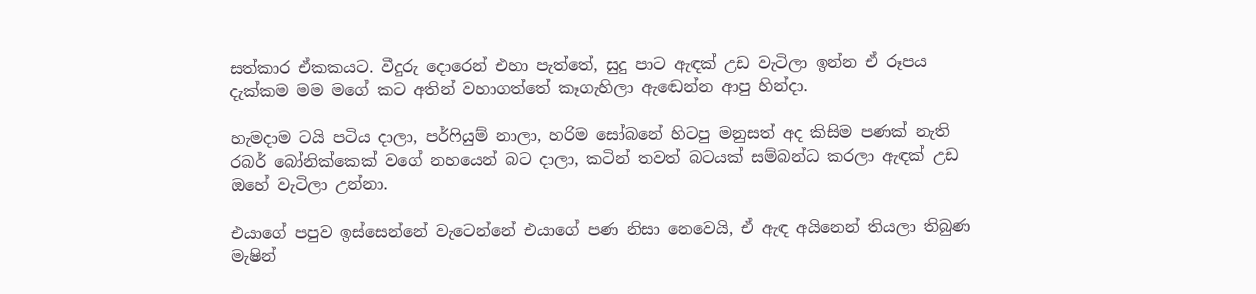සත්කාර ඒකකයට. වීදුරු දොරෙන් එහා පැත්තේ, සුදු පාට ඇඳක් උඩ වැටිලා ඉන්න ඒ රූපය දැක්කම මම මගේ කට අතින් වහාගත්තේ කෑගැහිලා ඇඬෙන්න ආපු හින්දා.

හැමදාම ටයි පටිය දාලා, පර්ෆියුම් නාලා, හරිම සෝබනේ හිටපු මනුසත් අද කිසිම පණක් නැති රබර් බෝනික්කෙක් වගේ නහයෙන් බට දාලා, කටින් තවත් බටයක් සම්බන්ධ කරලා ඇඳක් උඩ ඔහේ වැටිලා උන්නා.

එයාගේ පපුව ඉස්සෙන්නේ වැටෙන්නේ එයාගේ පණ නිසා නෙවෙයි, ඒ ඇඳ අයිනෙන් තියලා තිබුණ මැෂින්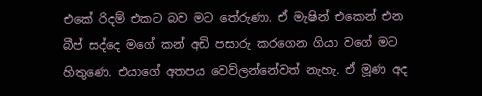එකේ රිදම් එකට බව මට තේරුණා. ඒ මැෂින් එකෙන් එන බීප් සද්දෙ මගේ කන් අඩි පසාරු කරගෙන ගියා වගේ මට හිතුණෙ. එයාගේ අතපය වෙව්ලන්නේවත් නැහැ. ඒ මූණ අද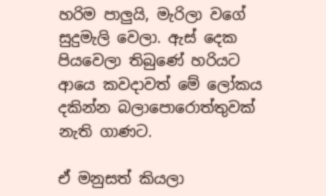හරිම පාලුයි, මැරිලා වගේ සුදුමැලි වෙලා. ඇස් දෙක පියවෙලා තිබුණේ හරියට ආයෙ කවදාවත් මේ ලෝකය දකින්න බලාපොරොත්තුවක් නැති ගාණට.

ඒ මනුසත් කියලා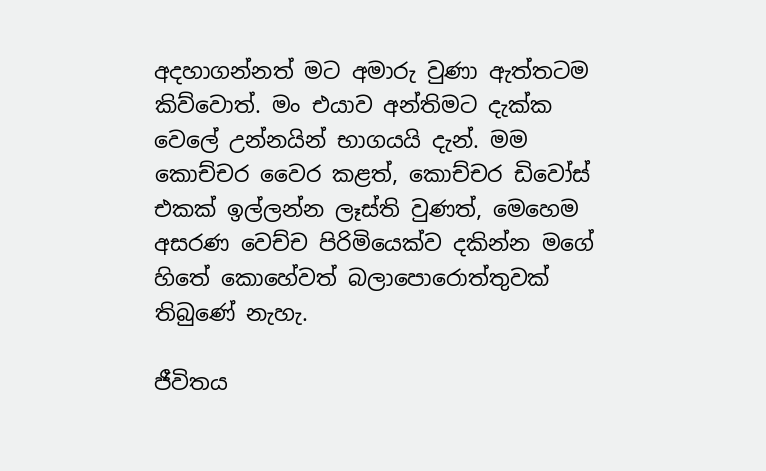අදහාගන්නත් මට අමාරු වුණා ඇත්තටම කිව්වොත්. මං එයාව අන්තිමට දැක්ක වෙලේ උන්නයින් භාගයයි දැන්. මම කොච්චර වෛර කළත්, කොච්චර ඩිවෝස් එකක් ඉල්ලන්න ලෑස්ති වුණත්, මෙහෙම අසරණ වෙච්ච පිරිමියෙක්ව දකින්න මගේ හිතේ කොහේවත් බලාපොරොත්තුවක් තිබුණේ නැහැ.

ජීවිතය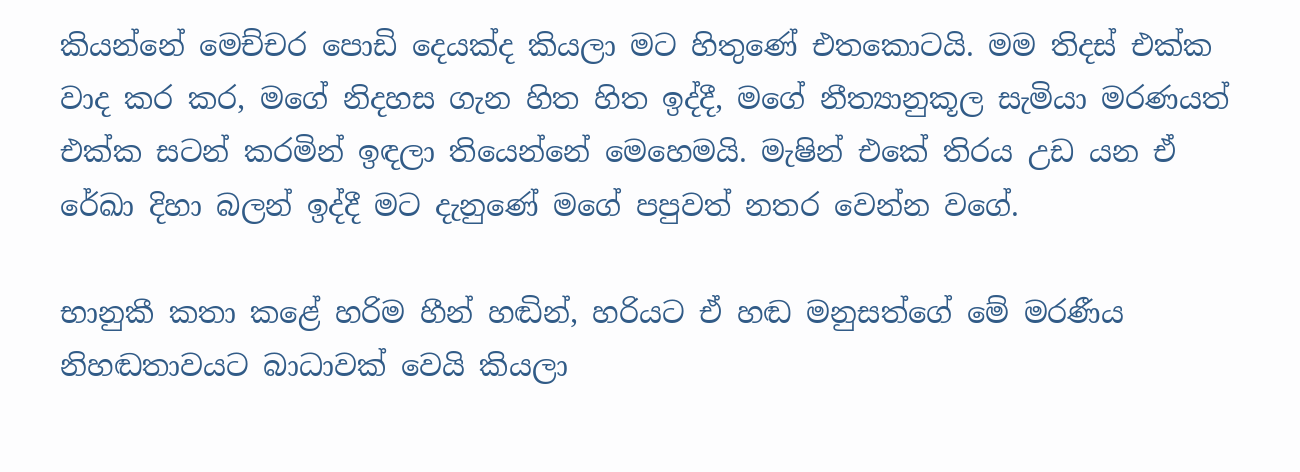කියන්නේ මෙච්චර පොඩි දෙයක්ද කියලා මට හිතුණේ එතකොටයි. මම තිදස් එක්ක වාද කර කර, මගේ නිදහස ගැන හිත හිත ඉද්දී, මගේ නීත්‍යානුකූල සැමියා මරණයත් එක්ක සටන් කරමින් ඉඳලා තියෙන්නේ මෙහෙමයි. මැෂින් එකේ තිරය උඩ යන ඒ රේඛා දිහා බලන් ඉද්දී මට දැනුණේ මගේ පපුවත් නතර වෙන්න වගේ.

භානුකී කතා කළේ හරිම හීන් හඬින්, හරියට ඒ හඬ මනුසත්ගේ මේ මරණීය නිහඬතාවයට බාධාවක් වෙයි කියලා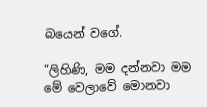බයෙන් වගේ.

“ලිහිණි, මම දන්නවා මම මේ වෙලාවේ මොනවා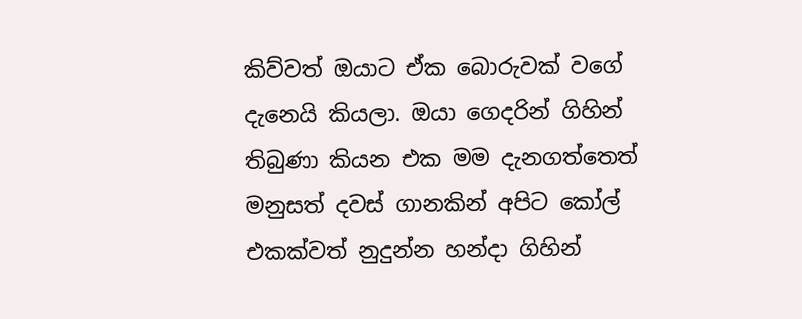කිව්වත් ඔයාට ඒක බොරුවක් වගේ දැනෙයි කියලා. ඔයා ගෙදරින් ගිහින් තිබුණා කියන එක මම දැනගත්තෙත් මනුසත් දවස් ගානකින් අපිට කෝල් එකක්වත් නුදුන්න හන්දා ගිහින්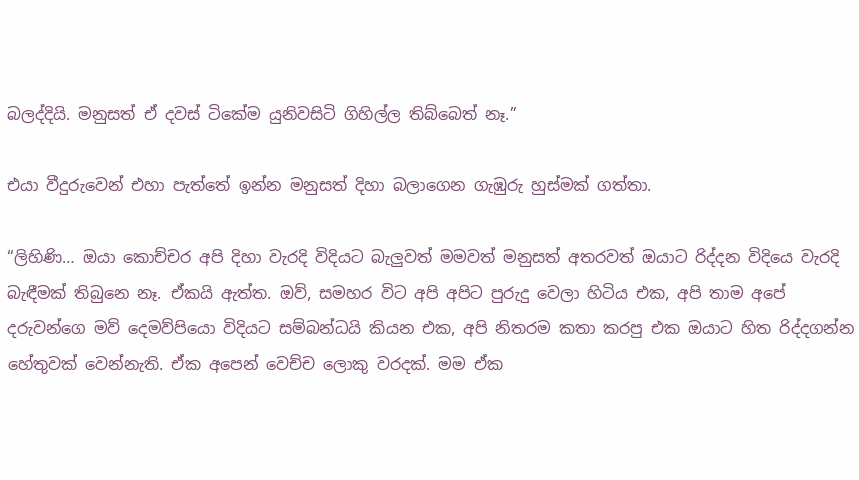බලද්දියි. මනුසත් ඒ දවස් ටිකේම යුනිවසිටි ගිහිල්ල තිබ්බෙත් නෑ.”

එයා වීදුරුවෙන් එහා පැත්තේ ඉන්න මනුසත් දිහා බලාගෙන ගැඹුරු හුස්මක් ගත්තා.

“ලිහිණි… ඔයා කොච්චර අපි දිහා වැරදි විදියට බැලුවත් මමවත් මනුසත් අතරවත් ඔයාට රිද්දන විදියෙ වැරදි බැඳීමක් තිබුනෙ නෑ. ඒකයි ඇත්ත. ඔව්, සමහර විට අපි අපිට පුරුදු වෙලා හිටිය එක, අපි තාම අපේ දරුවන්ගෙ මව් දෙමව්පියො විදියට සම්බන්ධයි කියන එක, අපි නිතරම කතා කරපු එක ඔයාට හිත රිද්දගන්න හේතුවක් වෙන්නැති. ඒක අපෙන් වෙච්ච ලොකු වරදක්. මම ඒක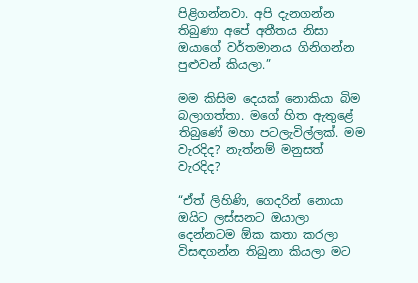පිළිගන්නවා. අපි දැනගන්න තිබුණා අපේ අතීතය නිසා ඔයාගේ වර්තමානය ගිනිගන්න පුළුවන් කියලා.”

මම කිසිම දෙයක් නොකියා බිම බලාගත්තා. මගේ හිත ඇතුළේ තිබුණේ මහා පටලැවිල්ලක්. මම වැරදිද? නැත්නම් මනුසත් වැරදිද?

“ඒත් ලිහිණි, ගෙදරින් නොයා ඔයිට ලස්සනට ඔයාලා දෙන්නටම ඕක කතා කරලා විසඳගන්න තිබුනා කියලා මට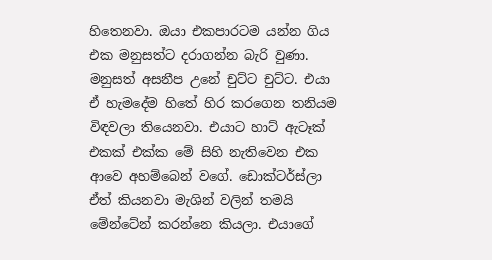හිතෙනවා. ඔයා එකපාරටම යන්න ගිය එක මනුසත්ට දරාගන්න බැරි වුණා. මනුසත් අසනීප උනේ චුට්ට චුට්ට. එයා ඒ හැමදේම හිතේ හිර කරගෙන තනියම විඳවලා තියෙනවා. එයාට හාට් ඇටෑක් එකක් එක්ක මේ සිහි නැතිවෙන එක ආවෙ අහම්බෙන් වගේ. ඩොක්ටර්ස්ලා ඒත් කියනවා මැශින් වලින් තමයි මේන්ටේන් කරන්නෙ කියලා. එයාගේ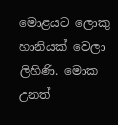මොළයට ලොකු හානියක් වෙලා ලිහිණි. මොක උනත්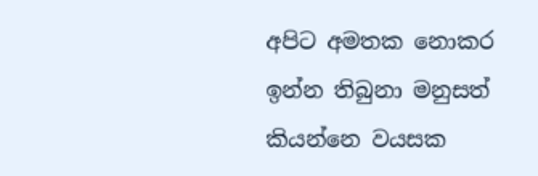අපිට අමතක නොකර ඉන්න තිබුනා මනුසත් කියන්නෙ වයසක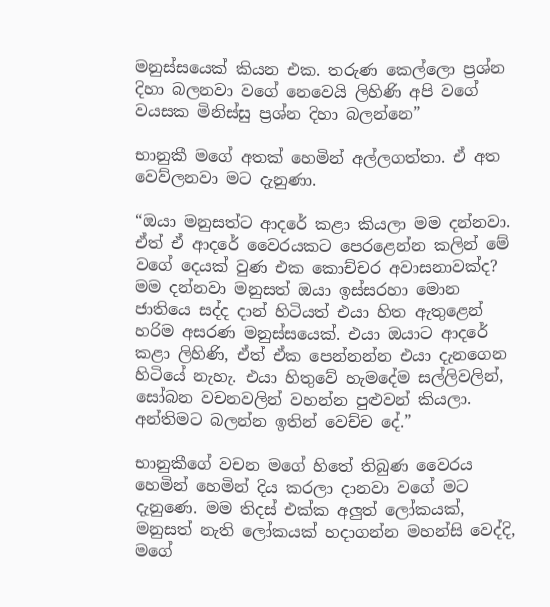මනුස්සයෙක් කියන එක. තරුණ කෙල්ලො ප්‍රශ්න දිහා බලනවා වගේ නෙවෙයි ලිහිණි අපි වගේ වයසක මිනිස්සු ප්‍රශ්න දිහා බලන්නෙ”

භානුකී මගේ අතක් හෙමින් අල්ලගත්තා. ඒ අත වෙව්ලනවා මට දැනුණා.

“ඔයා මනුසත්ට ආදරේ කළා කියලා මම දන්නවා. ඒත් ඒ ආදරේ වෛරයකට පෙරළෙන්න කලින් මේ වගේ දෙයක් වුණ එක කොච්චර අවාසනාවක්ද? මම දන්නවා මනුසත් ඔයා ඉස්සරහා මොන ජාතියෙ සද්ද දාන් හිටියත් එයා හිත ඇතුළෙන් හරිම අසරණ මනුස්සයෙක්. එයා ඔයාට ආදරේ කළා ලිහිණි, ඒත් ඒක පෙන්නන්න එයා දැනගෙන හිටියේ නැහැ. එයා හිතුවේ හැමදේම සල්ලිවලින්, සෝබන වචනවලින් වහන්න පුළුවන් කියලා. අන්තිමට බලන්න ඉතින් වෙච්ච දේ.”

භානුකීගේ වචන මගේ හිතේ තිබුණ වෛරය හෙමින් හෙමින් දිය කරලා දානවා වගේ මට දැනුණෙ. මම තිදස් එක්ක අලුත් ලෝකයක්, මනුසත් නැති ලෝකයක් හදාගන්න මහන්සි වෙද්දි, මගේ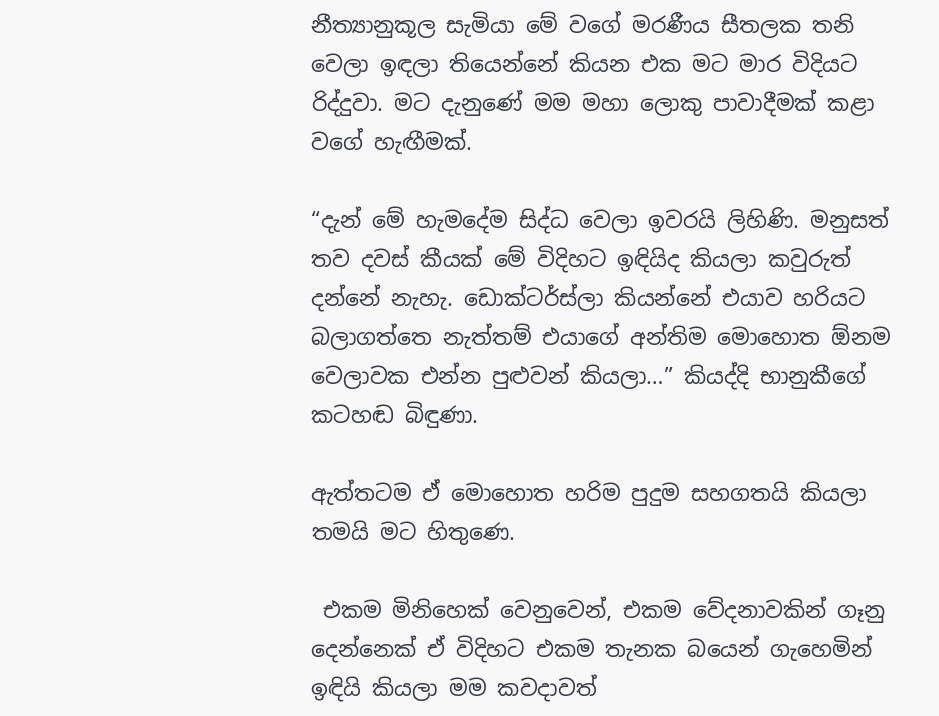නීත්‍යානුකූල සැමියා මේ වගේ මරණීය සීතලක තනි වෙලා ඉඳලා තියෙන්නේ කියන එක මට මාර විදියට රිද්දුවා. මට දැනුණේ මම මහා ලොකු පාවාදීමක් කළා වගේ හැඟීමක්.

“දැන් මේ හැමදේම සිද්ධ වෙලා ඉවරයි ලිහිණි. මනුසත් තව දවස් කීයක් මේ විදිහට ඉඳියිද කියලා කවුරුත් දන්නේ නැහැ. ඩොක්ටර්ස්ලා කියන්නේ එයාව හරියට බලාගත්තෙ නැත්තම් එයාගේ අන්තිම මොහොත ඕනම වෙලාවක එන්න පුළුවන් කියලා…” කියද්දි භානුකීගේ කටහඬ බිඳුණා.

ඇත්තටම ඒ මොහොත හරිම පුදුම සහගතයි කියලා තමයි මට හිතුණෙ.

 එකම මිනිහෙක් වෙනුවෙන්, එකම වේදනාවකින් ගෑනු දෙන්නෙක් ඒ විදිහට එකම තැනක බයෙන් ගැහෙමින් ඉඳියි කියලා මම කවදාවත්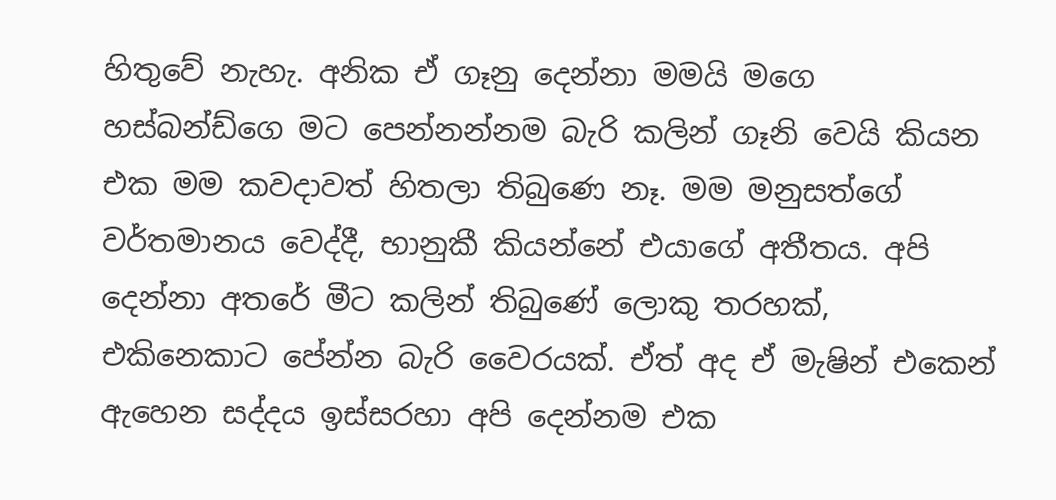හිතුවේ නැහැ. අනික ඒ ගෑනු දෙන්නා මමයි මගෙ හස්බන්ඩ්ගෙ මට පෙන්නන්නම බැරි කලින් ගෑනි වෙයි කියන එක මම කවදාවත් හිතලා තිබුණෙ නෑ. මම මනුසත්ගේ වර්තමානය වෙද්දී, භානුකී කියන්නේ එයාගේ අතීතය. අපි දෙන්නා අතරේ මීට කලින් තිබුණේ ලොකු තරහක්, එකිනෙකාට පේන්න බැරි වෛරයක්. ඒත් අද ඒ මැෂින් එකෙන් ඇහෙන සද්දය ඉස්සරහා අපි දෙන්නම එක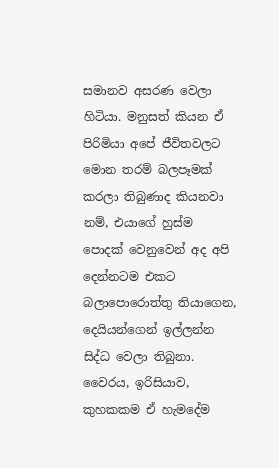සමානව අසරණ වෙලා හිටියා. මනුසත් කියන ඒ පිරිමියා අපේ ජීවිතවලට මොන තරම් බලපෑමක් කරලා තිබුණාද කියනවා නම්, එයාගේ හුස්ම පොදක් වෙනුවෙන් අද අපි දෙන්නටම එකට බලාපොරොත්තු තියාගෙන, දෙයියන්ගෙන් ඉල්ලන්න සිද්ධ වෙලා තිබුනා. වෛරය, ඉරිසියාව, කුහකකම ඒ හැමදේම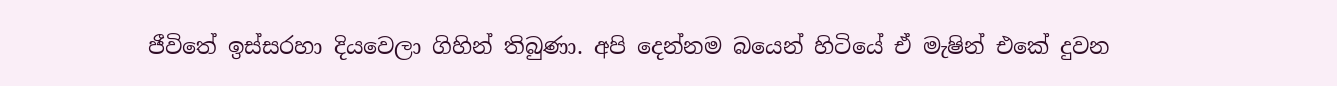ජීවිතේ ඉස්සරහා දියවෙලා ගිහින් තිබුණා. අපි දෙන්නම බයෙන් හිටියේ ඒ මැෂින් එකේ දුවන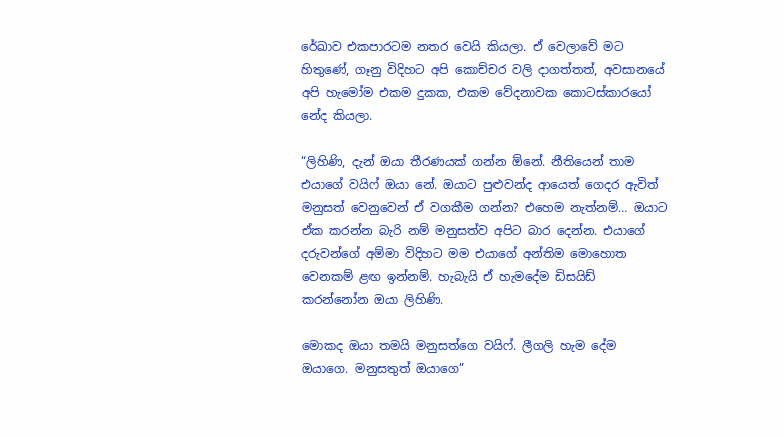රේඛාව එකපාරටම නතර වෙයි කියලා. ඒ වෙලාවේ මට හිතුණේ, ගෑනු විදිහට අපි කොච්චර වලි දාගත්තත්, අවසානයේ අපි හැමෝම එකම දුකක, එකම වේදනාවක කොටස්කාරයෝ නේද කියලා.

“ලිහිණි, දැන් ඔයා තීරණයක් ගන්න ඕනේ. නීතියෙන් තාම එයාගේ වයිෆ් ඔයා නේ. ඔයාට පුළුවන්ද ආයෙත් ගෙදර ඇවිත් මනුසත් වෙනුවෙන් ඒ වගකීම ගන්න? එහෙම නැත්නම්… ඔයාට ඒක කරන්න බැරි නම් මනුසත්ව අපිට බාර දෙන්න. එයාගේ දරුවන්ගේ අම්මා විදිහට මම එයාගේ අන්තිම මොහොත වෙනකම් ළඟ ඉන්නම්. හැබැයි ඒ හැමදේම ඩිසයිඩ් කරන්නෝන ඔයා ලිහිණි.

මොකද ඔයා තමයි මනුසත්ගෙ වයිෆ්. ලීගලි හැම දේම ඔයාගෙ. මනුසතුත් ඔයාගෙ”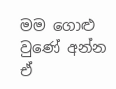මම ගොළු වුණේ අන්න ඒ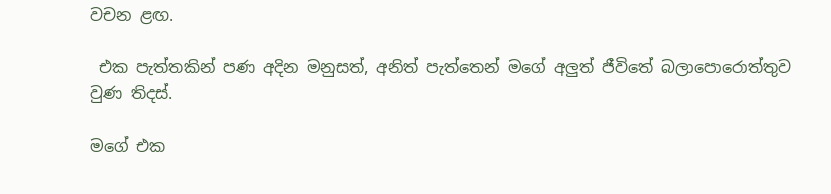වචන ළඟ.

 එක පැත්තකින් පණ අදින මනුසත්, අනිත් පැත්තෙන් මගේ අලුත් ජීවිතේ බලාපොරොත්තුව වුණ තිදස්.

මගේ එක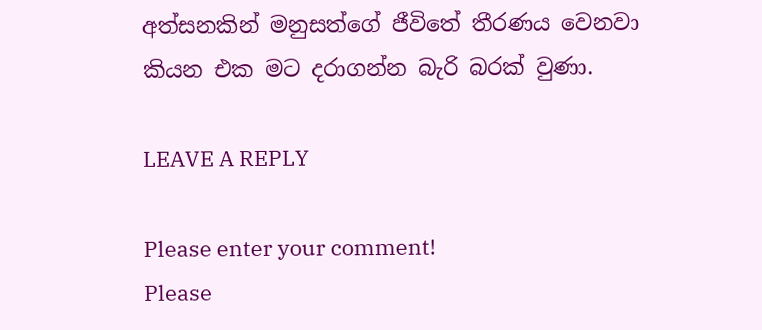අත්සනකින් මනුසත්ගේ ජීවිතේ තීරණය වෙනවා කියන එක මට දරාගන්න බැරි බරක් වුණා.

LEAVE A REPLY

Please enter your comment!
Please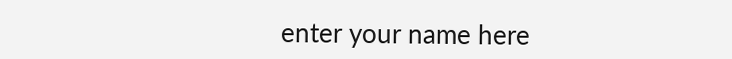enter your name here